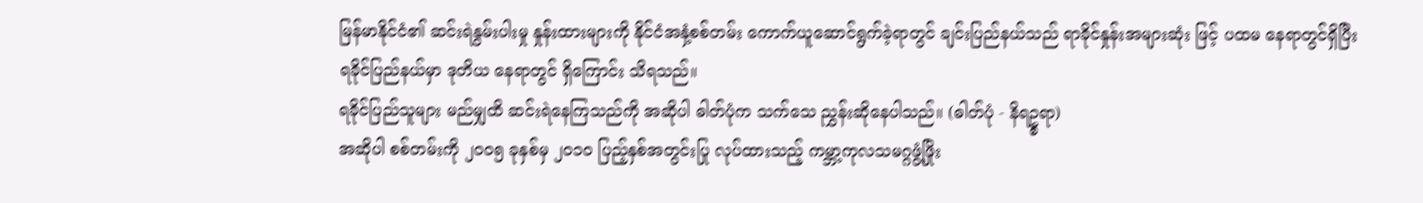မြန်မာနိုင်ငံ၏ ဆင်းရဲနွမ်းပါးမှု နှုန်းထားများကို နိုင်ငံအနှံ့စစ်တမ်း ကောက်ယူဆောင်ရွက်ခဲ့ရာတွင် ချင်းပြည်နယ်သည် ရာခိုင်နှုန်းအများဆုံး ဖြင့် ပထမ နေရာတွင်ရှိပြီး ရခိုင်ပြည်နယ်မှာ ဒုတိယ နေရာတွင် ရှိကြောင်း သိရသည်။
ရခိုင်ပြည်သူများ မည်မျှထိ ဆင်းရဲနေကြသည်ကို အဆိုပါ ဓါတ်ပုံက သက်သေ ညွှန်းဆိုနေပါသည်။ (ဓါတ်ပုံ - နိရဥ္စရာ)
အဆိုပါ စစ်တမ်းကို ၂၀ဝ၅ ခုနှစ်မှ ၂၀၁၀ ပြည့်နှစ်အတွင်းပြု လုပ်ထားသည့် ကမ္ဘာ့ကုလသမဂ္ဂဖွံ့ဖြိုး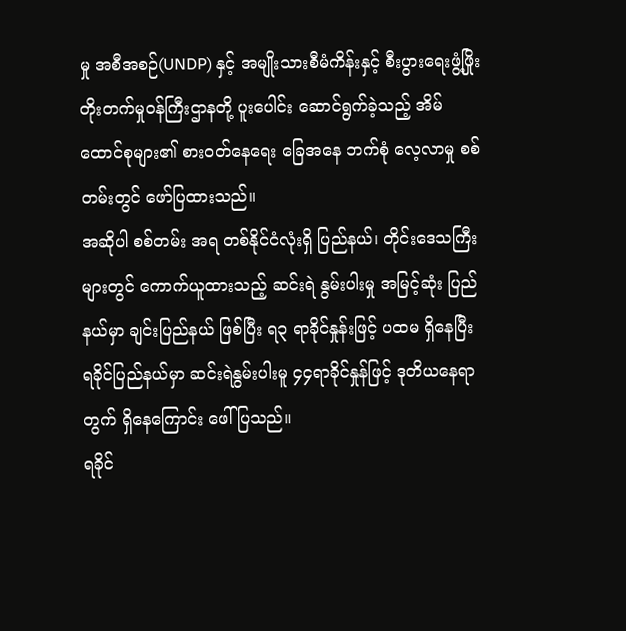မှု အစီအစဉ်(UNDP) နှင့် အမျိုးသားစီမံကိန်းနှင့် စီးပွားရေးဖွံ့ဖြိုး တိုးတက်မှုဝန်ကြီးဌာနတို့ ပူးပေါင်း ဆောင်ရွက်ခဲ့သည့် အိမ်ထောင်စုများ၏ စားဝတ်နေရေး ခြေအနေ ဘက်စုံ လေ့လာမှု စစ်တမ်းတွင် ဖော်ပြထားသည်။
အဆိုပါ စစ်တမ်း အရ တစ်နိုင်ငံလုံးရှိ ပြည်နယ်၊ တိုင်းဒေသကြီးများတွင် ကောက်ယူထားသည့် ဆင်းရဲ နွမ်းပါးမှု အမြင့်ဆုံး ပြည်နယ်မှာ ချင်းပြည်နယ် ဖြစ်ပြီး ရ၃ ရာခိုင်နှုန်းဖြင့် ပထမ ရှိနေပြီး ရခိုင်ပြည်နယ်မှာ ဆင်းရဲနွမ်းပါးမူ ၄၄ရာခိုင်နှုန်ဖြင့် ဒုတိယနေရာတွက် ရှိနေကြောင်း ဖေါ်ပြသည်။
ရခိုင်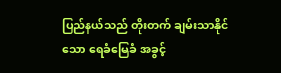ပြည်နယ်သည် တိုးတက် ချမ်းသာနိုင်သော ရေခံမြေခံ အခွင့်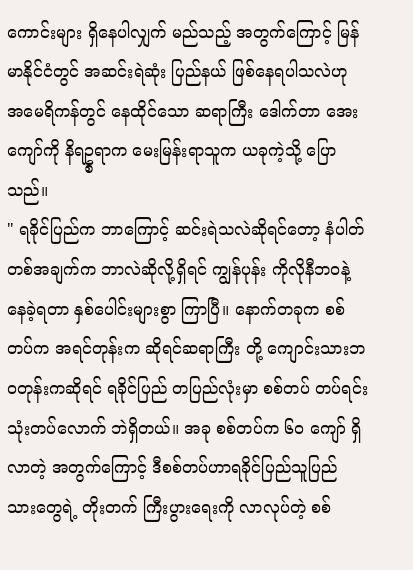ကောင်းများ ရှိနေပါလျှက် မည်သည့် အတွက်ကြောင့် မြန်မာနိုင်ငံတွင် အဆင်းရဲဆုံး ပြည်နယ် ဖြစ်နေရပါသလဲဟု အမေရိကန်တွင် နေထိုင်သော ဆရာကြီး ဒေါက်တာ အေးကျော်ကို နိရဥ္စရာက မေးမြန်းရာသူက ယခုကဲ့သို့ ပြောသည်။
" ရခိုင်ပြည်က ဘာကြောင့် ဆင်းရဲသလဲဆိုရင်တော့ နံပါတ်တစ်အချက်က ဘာလဲဆိုလို့ရှိရင် ကျွန်ပုန်း ကိုလိုနီဘဝနဲ့ နေခဲ့ရတာ နှစ်ပေါင်းများစွာ ကြာပြီ။ နောက်တခုက စစ်တပ်က အရင်တုန်းက ဆိုရင်ဆရာကြီး တို့ ကျောင်းသားဘဝတုန်းကဆိုရင် ရခိုင်ပြည် တပြည်လုံးမှာ စစ်တပ် တပ်ရင်း သုံးတပ်လောက် ဘဲရှိတယ်။ အခု စစ်တပ်က ၆၀ ကျော် ရှိလာတဲ့ အတွက်ကြောင့် ဒီစစ်တပ်ဟာရခိုင်ပြည်သူပြည် သားတွေရဲ့ တိုးတက် ကြီးပွားရေးကို လာလုပ်တဲ့ စစ်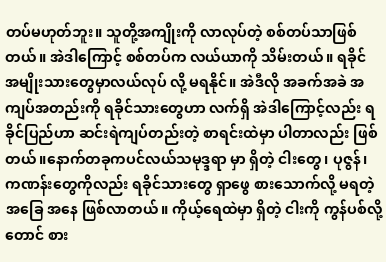တပ်မဟုတ်ဘူး။ သူတို့အကျိုးကို လာလုပ်တဲ့ စစ်တပ်သာဖြစ် တယ်။ အဲဒါကြောင့် စစ်တပ်က လယ်ယာကို သိမ်းတယ်။ ရခိုင် အမျိုးသားတွေမှာလယ်လုပ် လို့ မရနိုင်။ အဲဒီလို အခက်အခဲ အကျပ်အတည်းကို ရခိုင်သားတွေဟာ လက်ရှိ အဲဒါကြောင့်လည်း ရခိုင်ပြည်ဟာ ဆင်းရဲကျပ်တည်းတဲ့ စာရင်းထဲမှာ ပါတာလည်း ဖြစ်တယ်။နောက်တခုကပင်လယ်သမုဒ္ဒရာ မှာ ရှိတဲ့ ငါးတွေ၊ ပုဇွန်၊ ကဏန်းတွေကိုလည်း ရခိုင်သားတွေ ရှာဖွေ စားသောက်လို့ မရတဲ့ အခြေ အနေ ဖြစ်လာတယ်။ ကိုယ့်ရေထဲမှာ ရှိတဲ့ ငါးကို ကွန်ပစ်လို့တောင် စား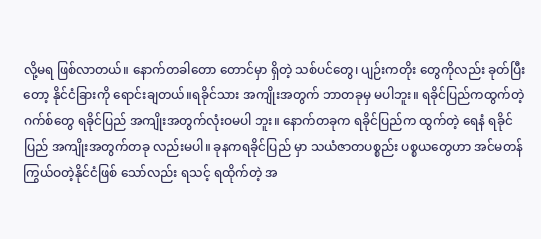လို့မရ ဖြစ်လာတယ်။ နောက်တခါတော တောင်မှာ ရှိတဲ့ သစ်ပင်တွေ၊ ပျဉ်းကတိုး တွေကိုလည်း ခုတ်ပြီးတော့ နိုင်ငံခြားကို ရောင်းချတယ်။ရခိုင်သား အကျိုးအတွက် ဘာတခုမှ မပါဘူး။ ရခိုင်ပြည်ကထွက်တဲ့ ဂက်စ်တွေ ရခိုင်ပြည် အကျိုးအတွက်လုံးဝမပါ ဘူး။ နောက်တခုက ရခိုင်ပြည်က ထွက်တဲ့ ရေနံ ရခိုင်ပြည် အကျိုးအတွက်တခု လည်းမပါ။ ခုနကရခိုင်ပြည် မှာ သယံဇာတပစ္စည်း ပစ္စယတွေဟာ အင်မတန်ကြွယ်ဝတဲ့နိုင်ငံဖြစ် သော်လည်း ရသင့် ရထိုက်တဲ့ အ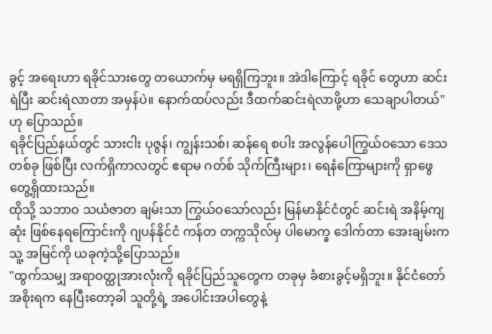ခွင့် အရေးဟာ ရခိုင်သားတွေ တယောက်မှ မရရှိကြဘူး။ အဲဒါကြောင့် ရခိုင် တွေဟာ ဆင်းရဲပြီး ဆင်းရဲလာတာ အမှန်ပဲ။ နောက်ထပ်လည်း ဒီထက်ဆင်းရဲလာဖို့ဟာ သေချာပါတယ်" ဟု ပြောသည်။
ရခိုင်ပြည်နယ်တွင် သားငါး ပုဇွန်၊ ကျွန်းသစ်၊ ဆန်ရေ စပါး အလွန်ပေါကြွယ်ဝသော ဒေသတစ်ခု ဖြစ်ပြီး လက်ရှိကာလတွင် ဧရာမ ဂတ်စ် သိုက်ကြီးများ၊ ရေနံကြောများကို ရှာဖွေတွေ့ရှိထားသည်။
ထိုသို့ သဘာဝ သယံဇာတ ချမ်းသာ ကြွယ်ဝသော်လည်း မြန်မာနိုင်ငံတွင် ဆင်းရဲ အနိမ့်ကျဆုံး ဖြစ်နေရကြောင်းကို ဂျပန်နိုင်ငံ ကန်တ တက္ကသိုလ်မှ ပါမောက္ခ ဒေါက်တာ အေးချမ်းက သူ့ အမြင်ကို ယခုကဲ့သို့ပြောသည်။
"ထွက်သမျှ အရာဝတ္ထုအားလုံးကို ရခိုင်ပြည်သူတွေက တခုမှ ခံစားခွင့်မရှိဘူး။ နိုင်ငံတော်အစိုးရက နေပြီးတော့ခါ သူတို့ရဲ့ အပေါင်းအပါတွေနဲ့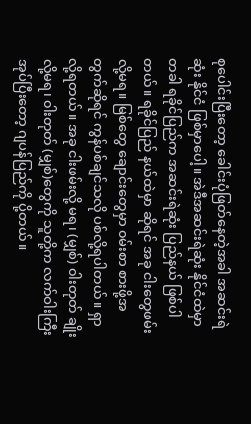စုပေါင်းပြီးတော့ ခေါင်းပုံဖြတ်နေတဲ့အခါ အဆင်းရဲဆုံး နိုင်ငံ ဖြစ်မှာပေါ့။ အဲဒီအဆင်းရဲဆုံး နိုင်ငံထဲမှာ တခါ ရခိုင်ပြည်က အဆင်းရဲဆုံး ပြည်နယ် ဖြစ်ပါတယ်။ ရခိုင်ပြည် နယ်ထဲမှာ ဆိုရင် အခု ငါးတွေဖမ်းလို့မရ။ မြစ်တွေ ချောင်းတွေမှာ ၀မ်းစာ စားဖို့အတွက်ဆိုရင် ကွန်ပစ်ချင်သလို ပစ်လို့ရပါတယ်။ ရှာလို့ရတယ်။ အခု ငါးဖမ်းလို့ မရ၊ (မျှစ်) ၀ါးတုတ် ချိုးလို့မရ၊ ၀ါးတုတ် (မျှစ်)တွေကို သူတို့က လက်ဝါးကြီးအုပ်ပြီးတော့ ဂျပန်ပြည်ကို ပို့တယ်။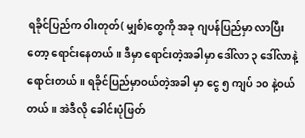ရခိုင်ပြည်က ၀ါးတုတ်( မျှစ်)တွေကို အခု ဂျပန်ပြည်မှာ လာပြီးတော့ ရောင်းနေတယ်။ ဒီမှာ ရောင်းတဲ့အခါမှာ ဒေါ်လာ ၃ ဒေါ်လာနဲ့ ရောင်းတယ်။ ရခိုင်ပြည်မှာဝယ်တဲ့အခါ မှာ ငွေ ၅ ကျပ် ၁၀ နဲ့ဝယ်တယ်။ အဲဒီလို ခေါင်းပုံဖြတ်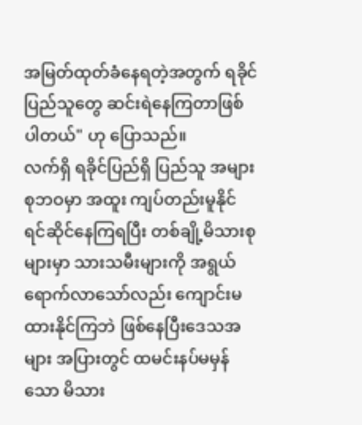အမြတ်ထုတ်ခံနေရတဲ့အတွက် ရခိုင် ပြည်သူတွေ ဆင်းရဲနေကြတာဖြစ်ပါတယ်" ဟု ပြောသည်။
လက်ရှိ ရခိုင်ပြည်ရှိ ပြည်သူ အများစုဘဝမှာ အထူး ကျပ်တည်းမူနိုင် ရင်ဆိုင်နေကြရပြီး တစ်ချို့မိသားစု များမှာ သားသမီးများကို အရွယ်ရောက်လာသော်လည်း ကျောင်းမထားနိုင်ကြဘဲ ဖြစ်နေပြီးဒေသအများ အပြားတွင် ထမင်းနပ်မမှန်သော မိသား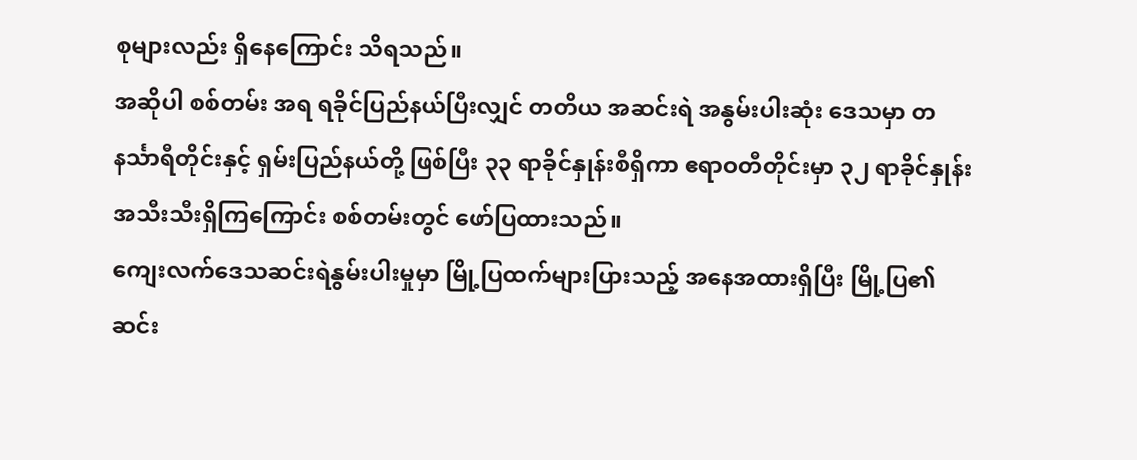စုများလည်း ရှိနေကြောင်း သိရသည်။
အဆိုပါ စစ်တမ်း အရ ရခိုင်ပြည်နယ်ပြီးလျှင် တတိယ အဆင်းရဲ အနွမ်းပါးဆုံး ဒေသမှာ တနင်္သာရီတိုင်းနှင့် ရှမ်းပြည်နယ်တို့ ဖြစ်ပြီး ၃၃ ရာခိုင်နှုန်းစီရှိကာ ဧရာဝတီတိုင်းမှာ ၃၂ ရာခိုင်နှုန်း အသီးသီးရှိကြကြောင်း စစ်တမ်းတွင် ဖော်ပြထားသည်။
ကျေးလက်ဒေသဆင်းရဲနွမ်းပါးမှုမှာ မြို့ပြထက်များပြားသည့် အနေအထားရှိပြီး မြို့ပြ၏ ဆင်း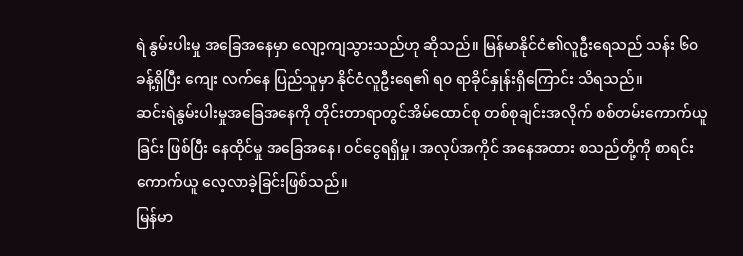ရဲ နွမ်းပါးမှု အခြေအနေမှာ လျော့ကျသွားသည်ဟု ဆိုသည်။ မြန်မာနိုင်ငံ၏လူဦးရေသည် သန်း ၆၀ ခန့်ရှိပြီး ကျေး လက်နေ ပြည်သူမှာ နိုင်ငံလူဦးရေ၏ ရ၀ ရာခိုင်နှုန်းရှိကြောင်း သိရသည်။
ဆင်းရဲနွမ်းပါးမှုအခြေအနေကို တိုင်းတာရာတွင်အိမ်ထောင်စု တစ်စုချင်းအလိုက် စစ်တမ်းကောက်ယူခြင်း ဖြစ်ပြီး နေထိုင်မှု အခြေအနေ၊ ဝင်ငွေရရှိမှု၊ အလုပ်အကိုင် အနေအထား စသည်တို့ကို စာရင်းကောက်ယူ လေ့လာခဲ့ခြင်းဖြစ်သည်။
မြန်မာ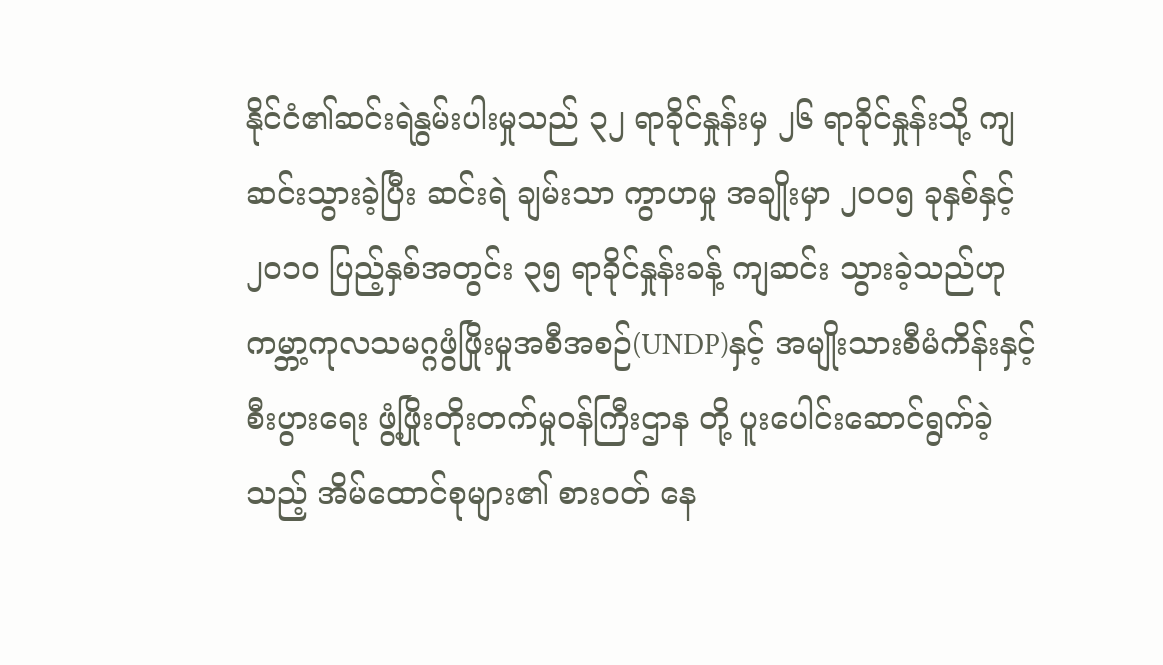နိုင်ငံ၏ဆင်းရဲနွမ်းပါးမှုသည် ၃၂ ရာခိုင်နှုန်းမှ ၂၆ ရာခိုင်နှုန်းသို့ ကျဆင်းသွားခဲ့ပြီး ဆင်းရဲ ချမ်းသာ ကွာဟမှု အချိုးမှာ ၂၀ဝ၅ ခုနှစ်နှင့် ၂၀၁၀ ပြည့်နှစ်အတွင်း ၃၅ ရာခိုင်နှုန်းခန့် ကျဆင်း သွားခဲ့သည်ဟု ကမ္ဘာ့ကုလသမဂ္ဂဖွံဖြိုးမှုအစီအစဉ်(UNDP)နှင့် အမျိုးသားစီမံကိန်းနှင့် စီးပွားရေး ဖွံ့ဖြိုးတိုးတက်မှုဝန်ကြီးဌာန တို့ ပူးပေါင်းဆောင်ရွက်ခဲ့သည့် အိမ်ထောင်စုများ၏ စားဝတ် နေ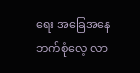ရေး အခြေအနေဘက်စုံလေ့ လာ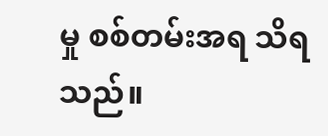မှု စစ်တမ်းအရ သိရသည်။